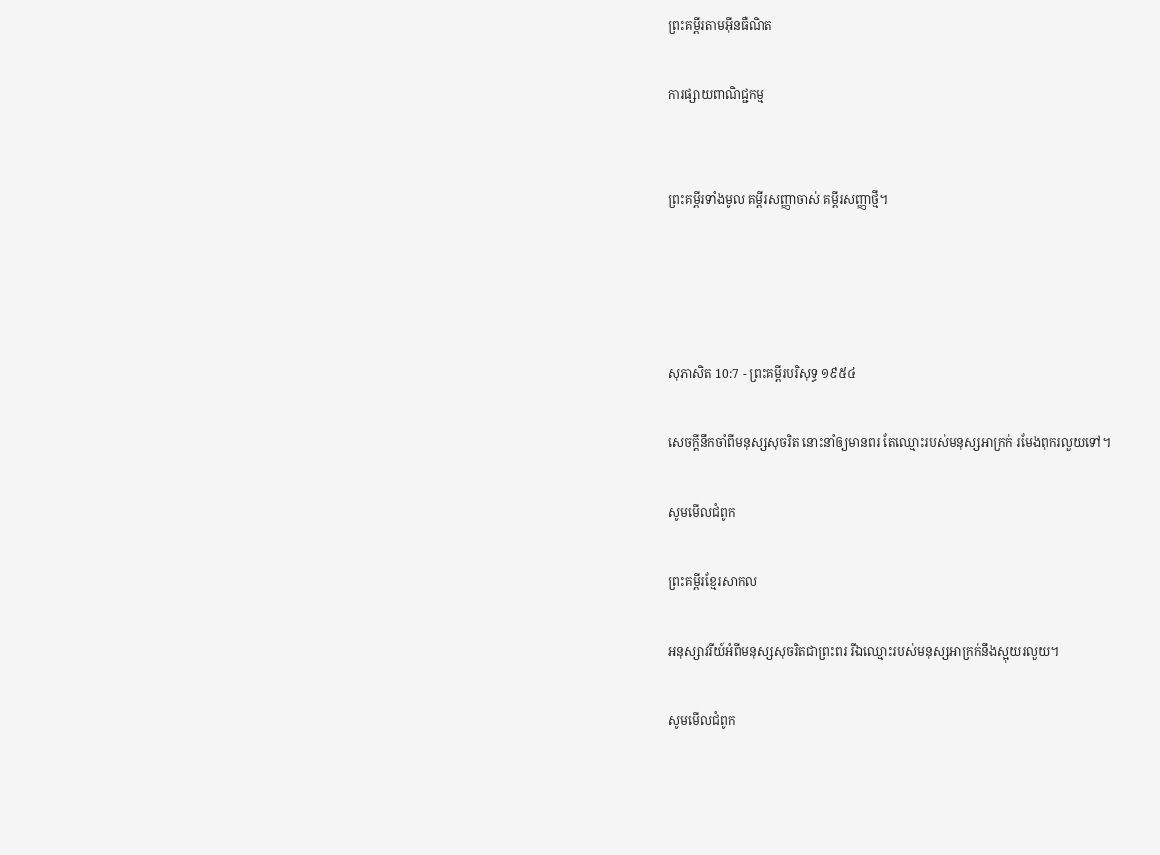ព្រះគម្ពីរតាមអ៊ីនធឺណិត

ការផ្សាយពាណិជ្ជកម្ម


ព្រះគម្ពីរទាំងមូល គម្ពីរសញ្ញាចាស់ គម្ពីរសញ្ញាថ្មី។




សុភា‌សិត 10:7 - ព្រះគម្ពីរបរិសុទ្ធ ១៩៥៤

សេចក្ដីនឹកចាំពីមនុស្សសុចរិត នោះនាំឲ្យមានពរ តែឈ្មោះរបស់មនុស្សអាក្រក់ រមែងពុក‌រលួយទៅ។

សូមមើលជំពូក

ព្រះគម្ពីរខ្មែរសាកល

អនុស្សាវរីយ៍អំពីមនុស្សសុចរិតជាព្រះពរ រីឯឈ្មោះរបស់មនុស្សអាក្រក់នឹងស្អុយរលួយ។

សូមមើលជំពូក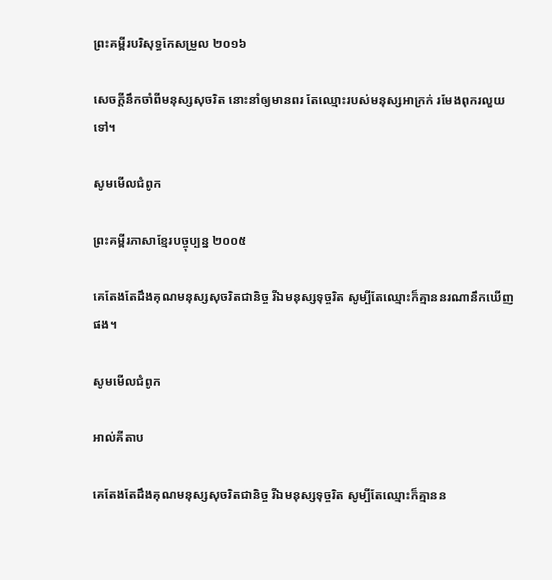ព្រះគម្ពីរបរិសុទ្ធកែសម្រួល ២០១៦

សេចក្ដីនឹកចាំពីមនុស្សសុចរិត នោះនាំឲ្យមានពរ តែឈ្មោះរបស់មនុស្សអាក្រក់ រមែងពុករលួយទៅ។

សូមមើលជំពូក

ព្រះគម្ពីរភាសាខ្មែរបច្ចុប្បន្ន ២០០៥

គេតែងតែដឹងគុណមនុស្សសុចរិតជានិច្ច រីឯមនុស្សទុច្ចរិត សូម្បីតែឈ្មោះក៏គ្មាននរណានឹកឃើញផង។

សូមមើលជំពូក

អាល់គីតាប

គេតែងតែដឹងគុណមនុស្សសុចរិតជា‌និច្ច រីឯមនុស្សទុច្ចរិត សូម្បីតែឈ្មោះក៏គ្មានន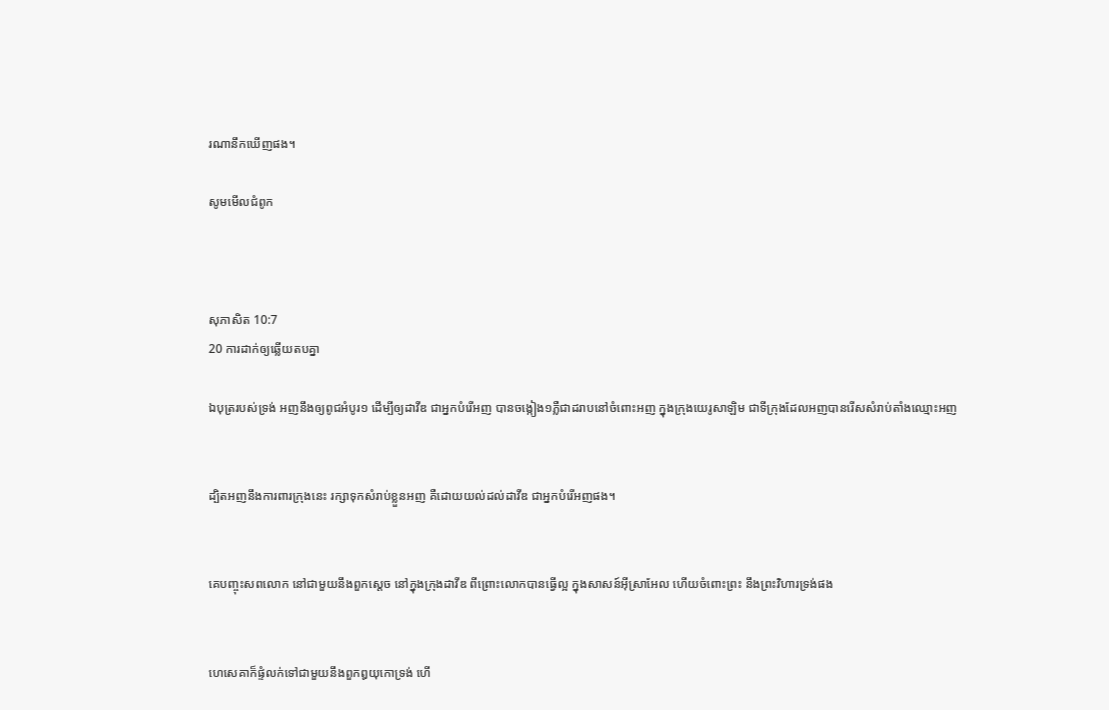រណានឹកឃើញផង។

សូមមើលជំពូក



សុភា‌សិត 10:7
20 ការដាក់ឲ្យឆ្លើយតបគ្នា

ឯបុត្ររបស់ទ្រង់ អញនឹងឲ្យពូជអំបូរ១ ដើម្បីឲ្យដាវីឌ ជាអ្នកបំរើអញ បានចង្កៀង១ភ្លឺជាដរាបនៅចំពោះអញ ក្នុងក្រុងយេរូ‌សាឡិម ជាទីក្រុងដែលអញបានរើសសំរាប់តាំងឈ្មោះអញ


ដ្បិតអញនឹងការ‌ពារក្រុងនេះ រក្សាទុកសំរាប់ខ្លួនអញ គឺដោយយល់ដល់ដាវីឌ ជាអ្នកបំរើអញផង។


គេបញ្ចុះសពលោក នៅជាមួយនឹងពួកស្តេច នៅក្នុងក្រុងដាវីឌ ពីព្រោះលោកបានធ្វើល្អ ក្នុងសាសន៍អ៊ីស្រាអែល ហើយចំពោះព្រះ នឹងព្រះ‌វិហារទ្រង់ផង


ហេសេគាក៏ផ្ទំលក់ទៅជាមួយនឹងពួកឰយុកោទ្រង់ ហើ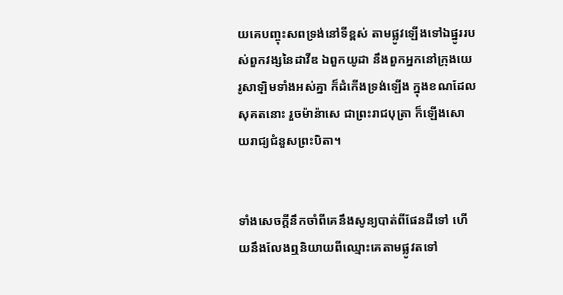យគេបញ្ចុះសពទ្រង់នៅទីខ្ពស់ តាមផ្លូវឡើងទៅឯផ្នូររបស់ពួកវង្សនៃដាវីឌ ឯពួកយូដា នឹងពួកអ្នកនៅក្រុងយេរូ‌សាឡិមទាំងអស់គ្នា ក៏ដំកើងទ្រង់ឡើង ក្នុងខណដែលសុគតនោះ រួចម៉ាន៉ាសេ ជាព្រះ‌រាជ‌បុត្រា ក៏ឡើងសោយ‌រាជ្យជំនួសព្រះ‌បិតា។


ទាំងសេចក្ដីនឹកចាំពីគេនឹងសូន្យបាត់ពីផែនដីទៅ ហើយនឹងលែងឮនិយាយពីឈ្មោះគេតាមផ្លូវតទៅ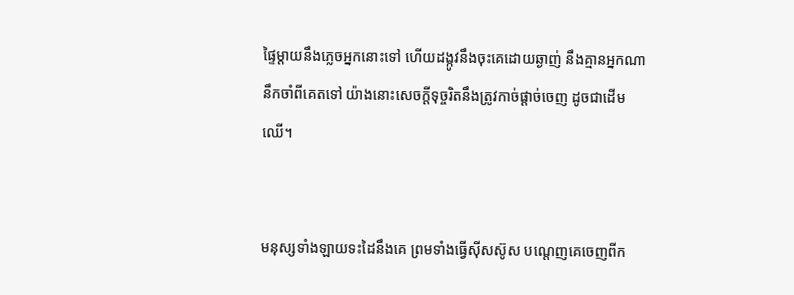ផ្ទៃម្តាយនឹងភ្លេចអ្នកនោះទៅ ហើយដង្កូវនឹងចុះគេដោយឆ្ងាញ់ នឹងគ្មានអ្នកណានឹកចាំពីគេតទៅ យ៉ាងនោះសេចក្ដីទុច្ចរិតនឹងត្រូវកាច់ផ្តាច់ចេញ ដូចជាដើមឈើ។


មនុស្សទាំង‌ឡាយទះដៃនឹងគេ ព្រមទាំងធ្វើស៊ីស‌ស៊ូស បណ្តេញគេចេញពីក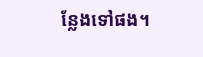ន្លែងទៅផង។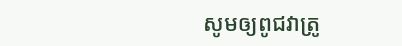សូមឲ្យពូជវាត្រូ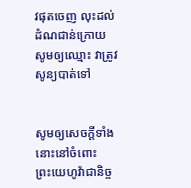វផុតចេញ លុះដល់ដំណជាន់ក្រោយ សូមឲ្យឈ្មោះ វាត្រូវសូន្យបាត់ទៅ


សូមឲ្យសេចក្ដីទាំងនោះនៅចំពោះព្រះ‌យេហូវ៉ាជានិច្ច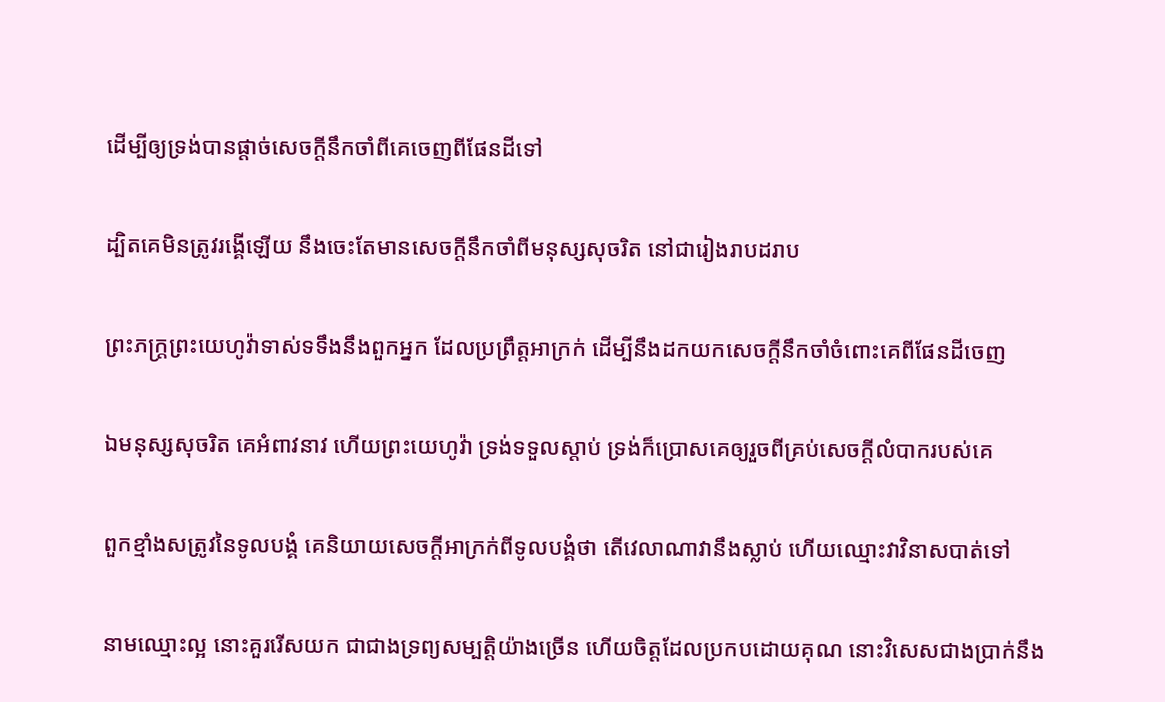ដើម្បីឲ្យទ្រង់បានផ្តាច់សេចក្ដីនឹកចាំពីគេចេញពីផែនដីទៅ


ដ្បិតគេមិនត្រូវរង្គើឡើយ នឹងចេះតែមានសេចក្ដីនឹកចាំពីមនុស្សសុចរិត នៅជារៀងរាបដរាប


ព្រះ‌ភក្ត្រព្រះ‌យេហូវ៉ាទាស់ទទឹងនឹងពួកអ្នក ដែលប្រព្រឹត្តអាក្រក់ ដើម្បីនឹងដកយកសេចក្ដីនឹកចាំចំពោះគេពីផែនដីចេញ


ឯមនុស្សសុចរិត គេអំពាវ‌នាវ ហើយព្រះ‌យេហូវ៉ា ទ្រង់ទទួលស្តាប់ ទ្រង់ក៏ប្រោសគេឲ្យរួចពីគ្រប់សេចក្ដីលំបាករបស់គេ


ពួកខ្មាំងសត្រូវនៃទូលបង្គំ គេនិយាយសេចក្ដីអាក្រក់ពីទូលបង្គំថា តើវេលាណាវានឹងស្លាប់ ហើយឈ្មោះវាវិនាសបាត់ទៅ


នាមឈ្មោះល្អ នោះគួររើសយក ជាជាងទ្រព្យសម្បត្តិយ៉ាងច្រើន ហើយចិត្តដែលប្រកបដោយគុណ នោះវិសេសជាងប្រាក់នឹង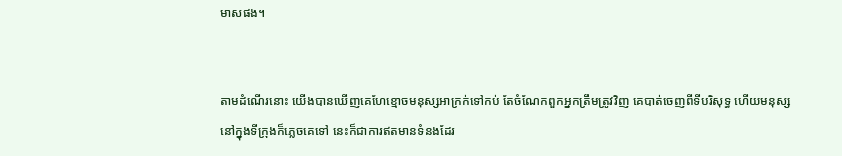មាសផង។


តាមដំណើរនោះ យើងបានឃើញគេហែខ្មោចមនុស្សអាក្រក់ទៅកប់ តែចំណែកពួកអ្នកត្រឹម‌ត្រូវវិញ គេបាត់ចេញពីទីបរិសុទ្ធ ហើយមនុស្សនៅក្នុងទីក្រុងក៏ភ្លេចគេទៅ នេះក៏ជាការឥតមានទំនងដែរ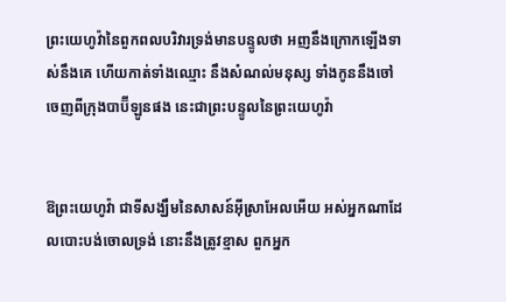ព្រះ‌យេហូវ៉ានៃពួកពល‌បរិវារទ្រង់មានបន្ទូលថា អញនឹងក្រោកឡើងទាស់នឹងគេ ហើយកាត់ទាំងឈ្មោះ នឹងសំណល់មនុស្ស ទាំងកូននឹងចៅ ចេញពីក្រុងបាប៊ីឡូនផង នេះជាព្រះ‌បន្ទូលនៃព្រះ‌យេហូវ៉ា


ឱព្រះ‌យេហូវ៉ា ជាទីសង្ឃឹមនៃសាសន៍អ៊ីស្រាអែលអើយ អស់អ្នកណាដែលបោះ‌បង់ចោលទ្រង់ នោះនឹងត្រូវខ្មាស ពួកអ្នក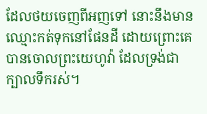ដែលថយចេញពីអញទៅ នោះនឹងមានឈ្មោះកត់ទុកនៅផែនដី ដោយព្រោះគេបានចោលព្រះ‌យេហូវ៉ា ដែលទ្រង់ជាក្បាលទឹករស់។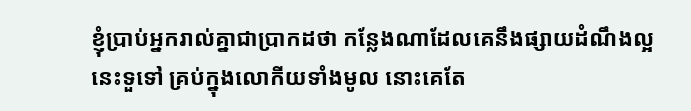ខ្ញុំប្រាប់អ្នករាល់គ្នាជាប្រាកដថា កន្លែងណាដែលគេនឹងផ្សាយដំណឹងល្អនេះទួទៅ គ្រប់ក្នុងលោកីយទាំងមូល នោះគេតែ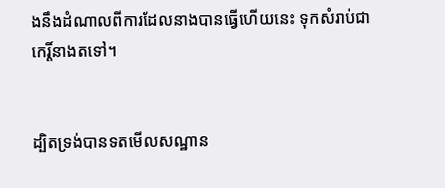ងនឹងដំណាលពីការដែលនាងបានធ្វើហើយនេះ ទុកសំរាប់ជាកេរ្តិ៍នាងតទៅ។


ដ្បិតទ្រង់បានទតមើលសណ្ឋាន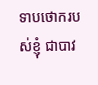ទាបថោករបស់ខ្ញុំ ជាបាវ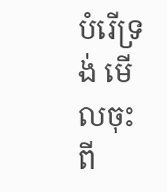បំរើទ្រង់ មើលចុះ ពី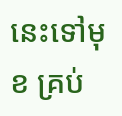នេះទៅមុខ គ្រប់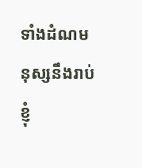ទាំងដំណមនុស្សនឹងរាប់ខ្ញុំ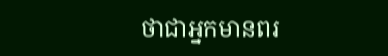ថាជាអ្នកមានពរ